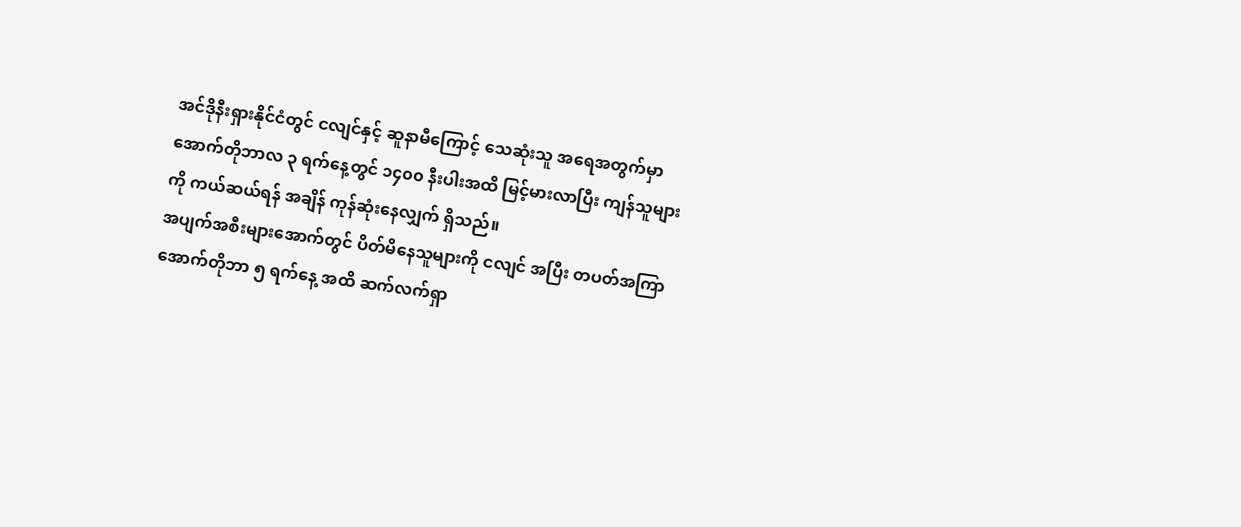အင်ဒိုနီးရှားနိုင်ငံတွင် ငလျင်နှင့် ဆူနာမီကြောင့် သေဆုံးသူ အရေအတွက်မှာ အောက်တိုဘာလ ၃ ရက်နေ့တွင် ၁၄၀၀ နီးပါးအထိ မြင့်မားလာပြီး ကျန်သူများကို ကယ်ဆယ်ရန် အချိန် ကုန်ဆုံးနေလျှက် ရှိသည်။
အပျက်အစီးများအောက်တွင် ပိတ်မိနေသူများကို ငလျင် အပြီး တပတ်အကြာ အောက်တိုဘာ ၅ ရက်နေ့ အထိ ဆက်လက်ရှာ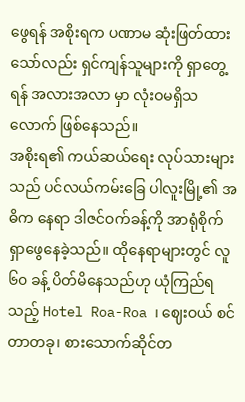ဖွေရန် အစိုးရက ပဏာမ ဆုံးဖြတ်ထားသော်လည်း ရှင်ကျန်သူများကို ရှာတွေ့ရန် အလားအလာ မှာ လုံးဝမရှိသလောက် ဖြစ်နေသည်။
အစိုးရ၏ ကယ်ဆယ်ရေး လုပ်သားများသည် ပင်လယ်ကမ်းခြေ ပါလူးမြို့၏ အဓိက နေရာ ဒါဇင်ဝက်ခန့်ကို အာရုံစိုက် ရှာဖွေနေခဲ့သည်။ ထိုနေရာများတွင် လူ ၆၀ ခန့် ပိတ်မိနေသည်ဟု ယုံကြည်ရသည့် Hotel Roa-Roa ၊ ဈေးဝယ် စင်တာတခု၊ စားသောက်ဆိုင်တ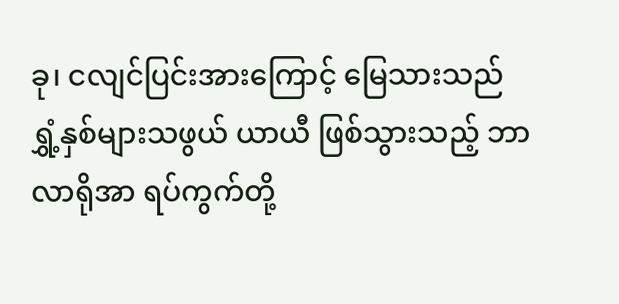ခု၊ ငလျင်ပြင်းအားကြောင့် မြေသားသည် ရွှံ့နှစ်များသဖွယ် ယာယီ ဖြစ်သွားသည့် ဘာလာရိုအာ ရပ်ကွက်တို့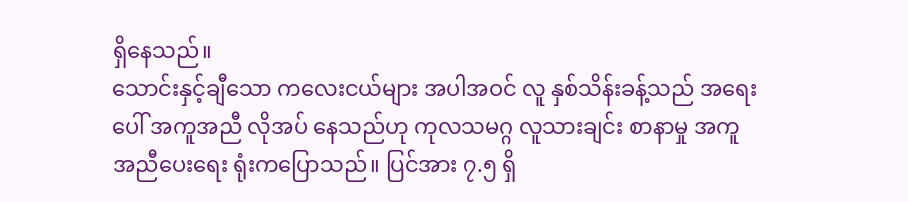ရှိနေသည်။
သောင်းနှင့်ချီသော ကလေးငယ်များ အပါအဝင် လူ နှစ်သိန်းခန့်သည် အရေးပေါ် အကူအညီ လိုအပ် နေသည်ဟု ကုလသမဂ္ဂ လူသားချင်း စာနာမှု အကူအညီပေးရေး ရုံးကပြောသည်။ ပြင်အား ၇.၅ ရှိ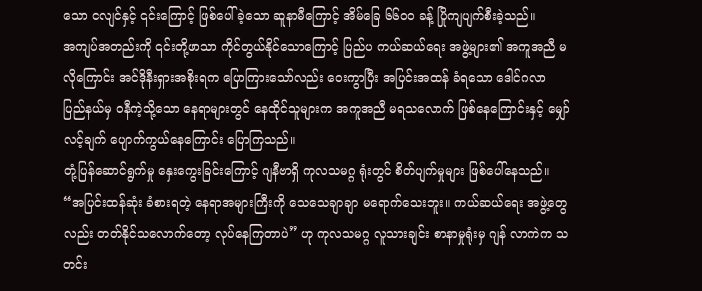သော ငလျင်နှင့် ၎င်းကြောင့် ဖြစ်ပေါ်ခဲ့သော ဆူနာမီကြောင့် အိမ်ခြေ ၆၆၀၀ ခန့် ပြိုကျပျက်စီးခဲ့သည်။
အကျပ်အတည်းကို ၎င်းတို့ဖာသာ ကိုင်တွယ်နိုင်သောကြောင့် ပြည်ပ ကယ်ဆယ်ရေး အဖွဲ့များ၏ အကူအညီ မလိုကြောင်း အင်ဒိုနီးရှားအစိုးရက ပြောကြားသော်လည်း ဝေးကွာပြီး အပြင်းအထန် ခံရသော ဒေါင်ဂလာ ပြည်နယ်မှ ဝနီကဲ့သို့သော နေရာများတွင် နေထိုင်သူများက အကူအညီ မရသလောက် ဖြစ်နေကြောင်းနှင့် မျှော်လင့်ချက် ပျောက်ကွယ်နေကြောင်း ပြောကြသည်။
တုံ့ပြန်ဆောင်ရွက်မှု နှေးကွေးခြင်းကြောင့် ဂျနီဗာရှိ ကုလသမဂ္ဂ ရုံးတွင် စိတ်ပျက်မှုများ ဖြစ်ပေါ်နေသည်။
“အပြင်းထန်ဆုံး ခံစားရတဲ့ နေရာအများကြီးကို သေသေချာချာ မရောက်သေးဘူး။ ကယ်ဆယ်ရေး အဖွဲ့တွေလည်း တတ်နိုင်သလောက်တော့ လုပ်နေကြတာပဲ” ဟု ကုလသမဂ္ဂ လူသားချင်း စာနာမှုရုံးမှ ဂျန် လာကဲက သတင်း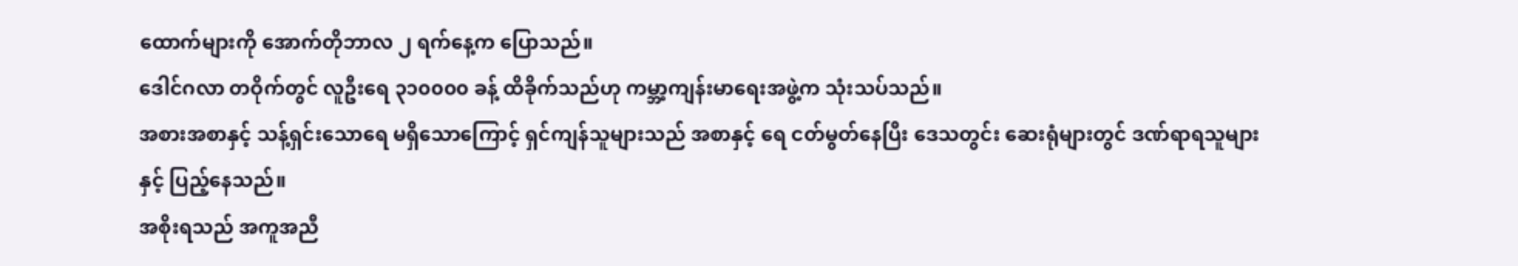ထောက်များကို အောက်တိုဘာလ ၂ ရက်နေ့က ပြောသည်။
ဒေါင်ဂလာ တဝိုက်တွင် လူဦးရေ ၃၁၀၀၀၀ ခန့် ထိခိုက်သည်ဟု ကမ္ဘာ့ကျန်းမာရေးအဖွဲ့က သုံးသပ်သည်။
အစားအစာနှင့် သန့်ရှင်းသောရေ မရှိသောကြောင့် ရှင်ကျန်သူများသည် အစာနှင့် ရေ ငတ်မွတ်နေပြီး ဒေသတွင်း ဆေးရုံများတွင် ဒဏ်ရာရသူများနှင့် ပြည့်နေသည်။
အစိုးရသည် အကူအညီ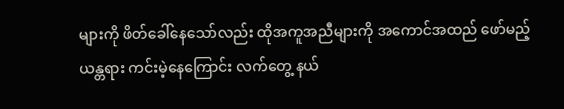များကို ဖိတ်ခေါ်နေသော်လည်း ထိုအကူအညီများကို အကောင်အထည် ဖော်မည့် ယန္တရား ကင်းမဲ့နေကြောင်း လက်တွေ့ နယ်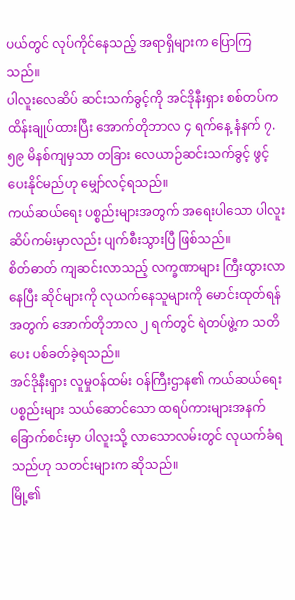ပယ်တွင် လုပ်ကိုင်နေသည့် အရာရှိများက ပြောကြသည်။
ပါလူးလေဆိပ် ဆင်းသက်ခွင့်ကို အင်ဒိုနီးရှား စစ်တပ်က ထိန်းချုပ်ထားပြီး အောက်တိုဘာလ ၄ ရက်နေ့ နံနက် ၇.၅၉ မိနစ်ကျမှသာ တခြား လေယာဉ်ဆင်းသက်ခွင့် ဖွင့်ပေးနိုင်မည်ဟု မျှော်လင့်ရသည်။
ကယ်ဆယ်ရေး ပစ္စည်းများအတွက် အရေးပါသော ပါလူးဆိပ်ကမ်းမှာလည်း ပျက်စီးသွားပြီ ဖြစ်သည်။
စိတ်ဓာတ် ကျဆင်းလာသည့် လက္ခဏာများ ကြီးထွားလာနေပြီး ဆိုင်များကို လုယက်နေသူများကို မောင်းထုတ်ရန် အတွက် အောက်တိုဘာလ ၂ ရက်တွင် ရဲတပ်ဖွဲ့က သတိပေး ပစ်ခတ်ခဲ့ရသည်။
အင်ဒိုနီးရှား လူမှုဝန်ထမ်း ဝန်ကြီးဌာန၏ ကယ်ဆယ်ရေး ပစ္စည်းများ သယ်ဆောင်သော ထရပ်ကားများအနက် ခြောက်စင်းမှာ ပါလူးသို့ လာသောလမ်းတွင် လုယက်ခံရသည်ဟု သတင်းများက ဆိုသည်။
မြို့၏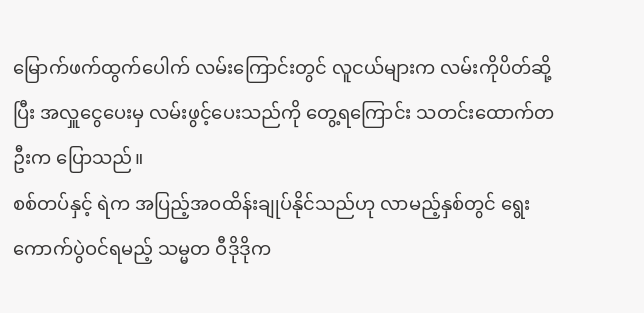မြောက်ဖက်ထွက်ပေါက် လမ်းကြောင်းတွင် လူငယ်များက လမ်းကိုပိတ်ဆို့ပြီး အလှူငွေပေးမှ လမ်းဖွင့်ပေးသည်ကို တွေ့ရကြောင်း သတင်းထောက်တဦးက ပြောသည်။
စစ်တပ်နှင့် ရဲက အပြည့်အဝထိန်းချုပ်နိုင်သည်ဟု လာမည့်နှစ်တွင် ရွေးကောက်ပွဲဝင်ရမည့် သမ္မတ ဝီဒိုဒိုက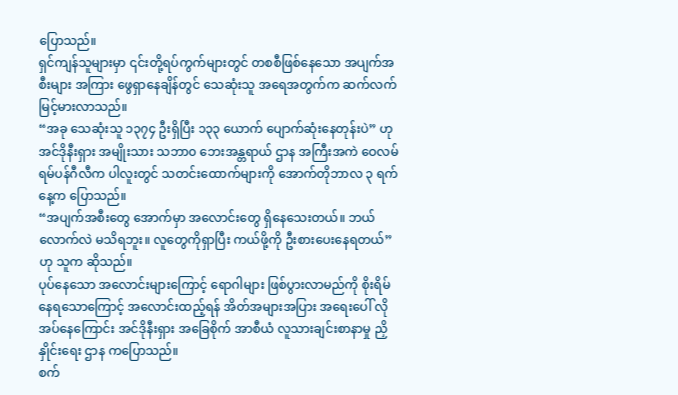ပြောသည်။
ရှင်ကျန်သူများမှာ ၎င်းတို့ရပ်ကွက်များတွင် တစစီဖြစ်နေသော အပျက်အစီးများ အကြား ဖွေရှာနေချိန်တွင် သေဆုံးသူ အရေအတွက်က ဆက်လက် မြင့်မားလာသည်။
“အခု သေဆုံးသူ ၁၃၇၄ ဦးရှိပြီး ၁၃၃ ယောက် ပျောက်ဆုံးနေတုန်းပဲ” ဟု အင်ဒိုနီးရှား အမျိုးသား သဘာ၀ ဘေးအန္တရာယ် ဌာန အကြီးအကဲ ဝေလမ် ရမ်ပန်ဂီလီက ပါလူးတွင် သတင်းထောက်များကို အောက်တိုဘာလ ၃ ရက်နေ့က ပြောသည်။
“အပျက်အစီးတွေ အောက်မှာ အလောင်းတွေ ရှိနေသေးတယ်။ ဘယ်လောက်လဲ မသိရဘူး။ လူတွေကိုရှာပြီး ကယ်ဖို့ကို ဦးစားပေးနေရတယ်” ဟု သူက ဆိုသည်။
ပုပ်နေသော အလောင်းများကြောင့် ရောဂါများ ဖြစ်ပွားလာမည်ကို စိုးရိမ်နေရသောကြောင့် အလောင်းထည့်ရန် အိတ်အများအပြား အရေးပေါ် လိုအပ်နေကြောင်း အင်ဒိုနီးရှား အခြေစိုက် အာစီယံ လူသားချင်းစာနာမှု ညှိနှိုင်းရေး ဌာန ကပြောသည်။
စက်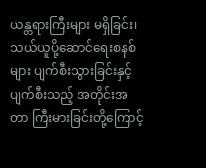ယန္တရားကြီးများ မရှိခြင်း၊ သယ်ယူပို့ဆောင်ရေးစနစ်များ ပျက်စီးသွားခြင်းနှင့် ပျက်စီးသည့် အတိုင်းအတာ ကြီးမားခြင်းတို့ကြောင့်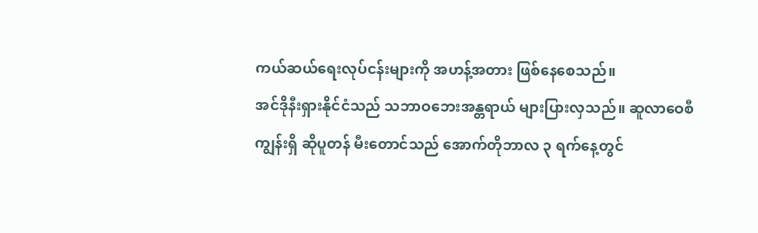ကယ်ဆယ်ရေးလုပ်ငန်းများကို အဟန့်အတား ဖြစ်နေစေသည်။
အင်ဒိုနီးရှားနိုင်ငံသည် သဘာဝဘေးအန္တရာယ် များပြားလှသည်။ ဆူလာဝေစီ ကျွန်းရှိ ဆိုပူတန် မီးတောင်သည် အောက်တိုဘာလ ၃ ရက်နေ့တွင်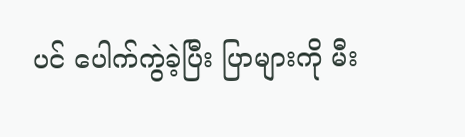ပင် ပေါက်ကွဲခဲ့ပြီး ပြာများကို မီး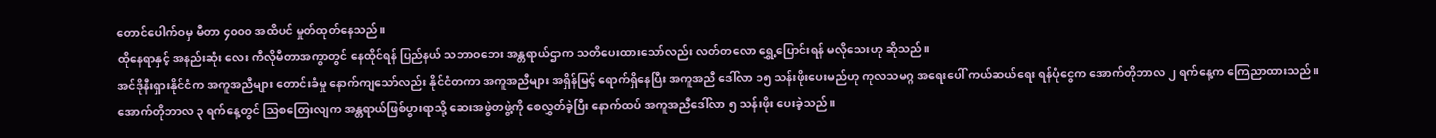တောင်ပေါက်ဝမှ မီတာ ၄၀၀၀ အထိပင် မှုတ်ထုတ်နေသည်။
ထိုနေရာနှင့် အနည်းဆုံး လေး ကီလိုမီတာအကွာတွင် နေထိုင်ရန် ပြည်နယ် သဘာဝဘေး အန္တရာယ်ဌာက သတိပေးထားသော်လည်း လတ်တလော ရွှေ့ပြောင်းရန် မလိုသေးဟု ဆိုသည်။
အင်ဒိုနီးရှားနိုင်ငံက အကူအညီများ တောင်းခံမှု နောက်ကျသော်လည်း နိုင်ငံတကာ အကူအညီများ အရှိန်မြင့် ရောက်ရှိနေပြီး အကူအညီ ဒေါ်လာ ၁၅ သန်းဖိုးပေးမည်ဟု ကုလသမဂ္ဂ အရေးပေါ် ကယ်ဆယ်ရေး ရန်ပုံငွေက အောက်တိုဘာလ ၂ ရက်နေ့က ကြေညာထားသည်။
အောက်တိုဘာလ ၃ ရက်နေ့တွင် သြစတြေးလျက အန္တရာယ်ဖြစ်ပွားရာသို့ ဆေးအဖွဲတဖွဲ့ကို စေလွှတ်ခဲ့ပြီး နောက်ထပ် အကူအညီဒေါ်လာ ၅ သန်းဖိုး ပေးခဲ့သည်။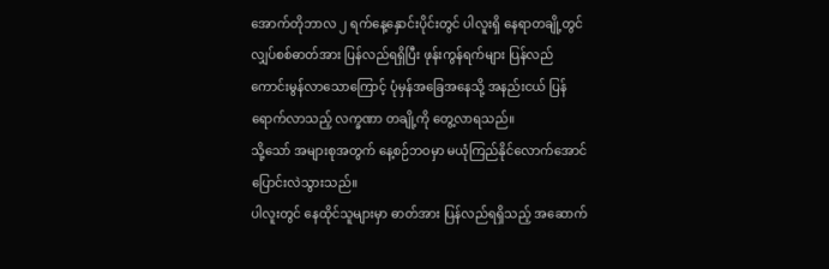အောက်တိုဘာလ ၂ ရက်နေ့နှောင်းပိုင်းတွင် ပါလူးရှိ နေရာတချို့တွင် လျှပ်စစ်ဓာတ်အား ပြန်လည်ရရှိပြီး ဖုန်းကွန်ရက်များ ပြန်လည် ကောင်းမွန်လာသောကြောင့် ပုံမှန်အခြေအနေသို့ အနည်းငယ် ပြန်ရောက်လာသည့် လက္ခဏာ တချို့ကို တွေ့လာရသည်။
သို့သော် အများစုအတွက် နေ့စဉ်ဘဝမှာ မယုံကြည်နိုင်လောက်အောင် ပြောင်းလဲသွားသည်။
ပါလူးတွင် နေထိုင်သူများမှာ ဓာတ်အား ပြန်လည်ရရှိသည့် အဆောက်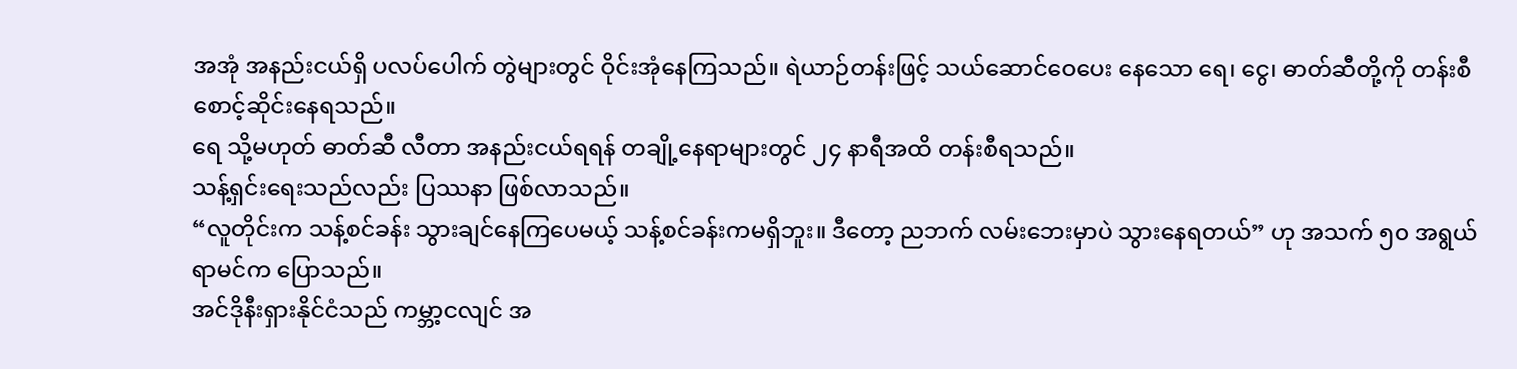အအုံ အနည်းငယ်ရှိ ပလပ်ပေါက် တွဲများတွင် ဝိုင်းအုံနေကြသည်။ ရဲယာဉ်တန်းဖြင့် သယ်ဆောင်ဝေပေး နေသော ရေ၊ ငွေ၊ ဓာတ်ဆီတို့ကို တန်းစီ စောင့်ဆိုင်းနေရသည်။
ရေ သို့မဟုတ် ဓာတ်ဆီ လီတာ အနည်းငယ်ရရန် တချို့နေရာများတွင် ၂၄ နာရီအထိ တန်းစီရသည်။
သန့်ရှင်းရေးသည်လည်း ပြဿနာ ဖြစ်လာသည်။
“လူတိုင်းက သန့်စင်ခန်း သွားချင်နေကြပေမယ့် သန့်စင်ခန်းကမရှိဘူး။ ဒီတော့ ညဘက် လမ်းဘေးမှာပဲ သွားနေရတယ်” ဟု အသက် ၅၀ အရွယ် ရာမင်က ပြောသည်။
အင်ဒိုနီးရှားနိုင်ငံသည် ကမ္ဘာ့ငလျင် အ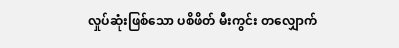လှုပ်ဆုံးဖြစ်သော ပစိဖိတ် မီးကွင်း တလျှောက်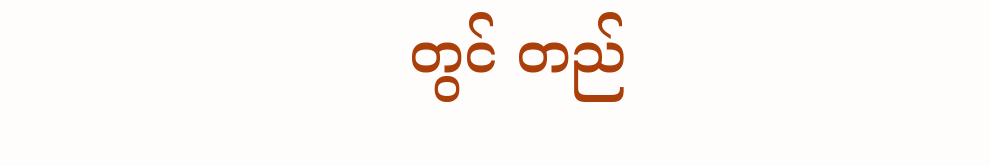တွင် တည်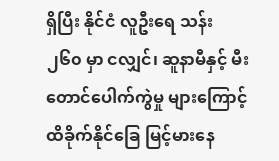ရှိပြီး နိုင်ငံ လူဦးရေ သန်း ၂၆၀ မှာ ငလျှင်၊ ဆူနာမီနှင့် မီးတောင်ပေါက်ကွဲမှု များကြောင့် ထိခိုက်နိုင်ခြေ မြင့်မားနေ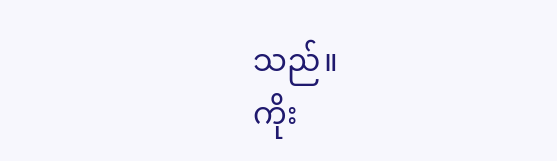သည်။
ကိုး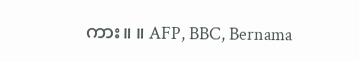ကား။ ။ AFP, BBC, Bernama